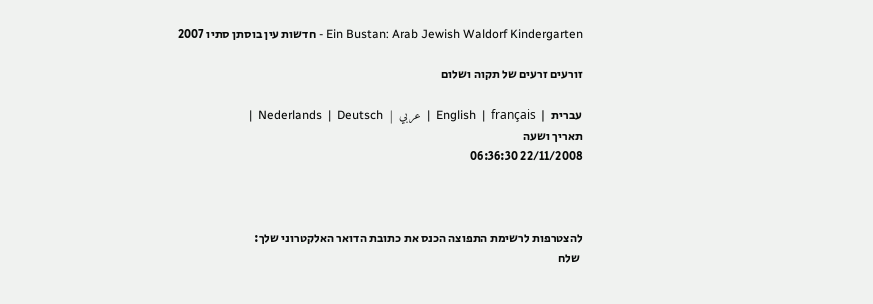Ein Bustan: Arab Jewish Waldorf Kindergarten - חדשות עין בוסתן סתיו 2007

זורעים זרעים של תקוה ושלום

עברית  |  English  |  français  |  عربي  |  Nederlands  |  Deutsch  |
תאריך ושעה
22/11/2008 06:36:30



להצטרפות לרשימת התפוצה הכנס את כתובת הדואר האלקטרוני שלך:
 שלח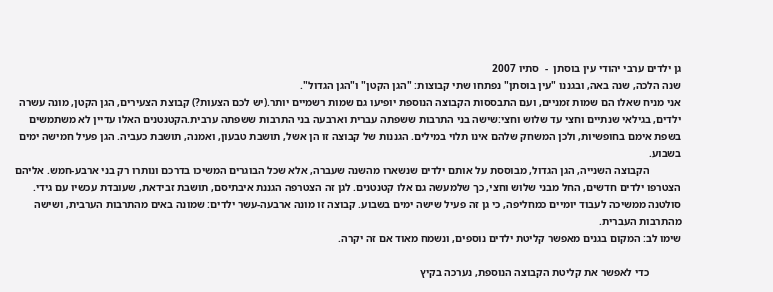גן ילדים ערבי יהודי עין בוסתן  -  סתיו 2007
שנה הלכה, שנה באה, ובגננו "עין בוסתן" נפתחו שתי קבוצות: "הגן הקטן" ו"הגן הגדול".
אני מניח שאלו הם שמות זמניים, ועם התבססות הקבוצה הנוספת יופיעו גם שמות רשמיים יותר.(יש לכם הצעות?) קבוצת הצעירים, הגן הקטן, מונה עשרה ילדים, בגילאי שנתיים וחצי עד שלוש וחצי:שישה בני התרבות ששפתה עברית וארבעה בני התרבות ששפתה ערבית.הקטנטנים האלו עדיין לא משתמשים בשפת אימם בחופשיות, ולכן המשחק שלהם אינו תלוי במילים. הגננות של קבוצה זו הן אשל, תושבת טבעון, ואמנה, תושבת כעביה. הגן פעיל חמישה ימים בשבוע.
            הקבוצה השנייה, הגן הגדול, מבוססת על אותם ילדים שנשארו מהשנה שעברה, אלא שכל הבוגרים המשיכו בדרכם ונותרו רק בני ארבע-חמש. אליהם הצטרפו ילדים חדשים, החל מבני שלוש וחצי, כך שלמעשה גם אלו קטנטנים. לגן זה הצטרפה הגננת איבתיסם, תושבת זבידאת, שעובדת עכשיו עם גידי. סולטנה ממשיכה לעבוד יומיים כמחליפה, כי גן זה פעיל שישה ימים בשבוע. קבוצה זו מונה ארבעה-עשר ילדים: שמונה באים מהתרבות הערבית, ושישה מהתרבות העברית.
שימו לב: המקום בגנים מאפשר קליטת ילדים נוספים, ונשמח מאוד אם זה יקרה.

            כדי לאפשר את קליטת הקבוצה הנוספת, נערכה בקיץ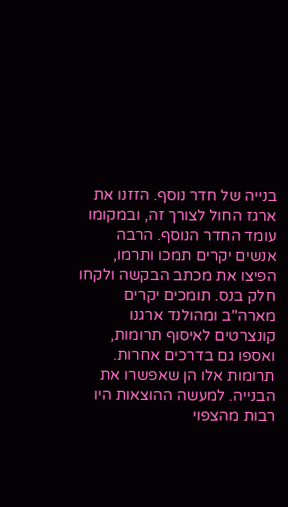בנייה של חדר נוסף. הזזנו את ארגז החול לצורך זה, ובמקומו עומד החדר הנוסף. הרבה אנשים יקרים תמכו ותרמו, הפיצו את מכתב הבקשה ולקחו חלק בנס. תומכים יקרים מארה"ב ומהולנד ארגנו קונצרטים לאיסוף תרומות, ואספו גם בדרכים אחרות. תרומות אלו הן שאפשרו את הבנייה. למעשה ההוצאות היו רבות מהצפוי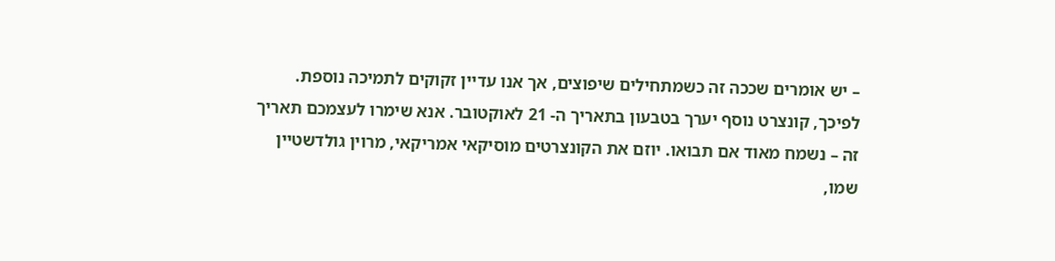– יש אומרים שככה זה כשמתחילים שיפוצים, אך אנו עדיין זקוקים לתמיכה נוספת.
לפיכך, קונצרט נוסף יערך בטבעון בתאריך ה- 21 לאוקטובר. אנא שימרו לעצמכם תאריך זה – נשמח מאוד אם תבואו. יוזם את הקונצרטים מוסיקאי אמריקאי, מרוין גולדשטיין שמו,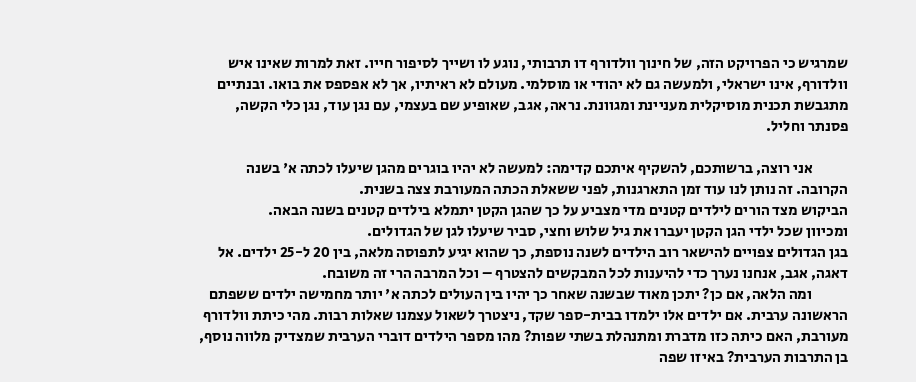שמרגיש כי הפרויקט הזה, של חינוך וולדורף דו תרבותי, נוגע לו ושייך לסיפור חייו. זאת למרות שאינו איש וולדורף, אינו ישראלי, ולמעשה גם לא יהודי או מוסלמי. מעולם לא ראיתיו, אך לא אפספס את בואו. ובנתיים מתגבשת תכנית מוסיקלית מעניינת ומגוונת. נראה, אגב, שאופיע שם בעצמי, עם נגן עוד, נגן כלי הקשה, פסנתר וחליל.

            אני רוצה, ברשותכם, להשקיף איתכם קדימה: למעשה לא יהיו בוגרים מהגן שיעלו לכתה א' בשנה הקרובה. זה נותן לנו עוד זמן התארגנות, לפני ששאלת הכתה המעורבת צצה בשנית.
הביקוש מצד הורים לילדים קטנים מדי מצביע על כך שהגן הקטן יתמלא בילדים קטנים בשנה הבאה.
ומכיוון שכל ילדי הגן הקטן יעברו את גיל שלוש וחצי, סביר שיעלו לגן של הגדולים.
בגן הגדולים צפויים להישאר רוב הילדים לשנה נוספת, כך שהוא יגיע לתפוסה מלאה, בין 20 ל-25 ילדים. אל דאגה, אגב, אנחנו נערך כדי להיענות לכל המבקשים להצטרף – וכל המרבה הרי זה משובח.
            ומה הלאה, אם כן? יתכן מאוד שבשנה שאחר כך יהיו בין העולים לכתה א' יותר מחמישה ילדים ששפתם הראשונה ערבית. אם ילדים אלו ילמדו בבית-ספר שקד, ניצטרך לשאול עצמנו שאלות רבות. מהי כיתת וולדורף מעורבת, האם כיתה כזו מדברת ומתנהלת בשתי שפות? מהו מספר הילדים דוברי הערבית שמצדיק מלווה נוסף, בן התרבות הערבית? באיזו שפה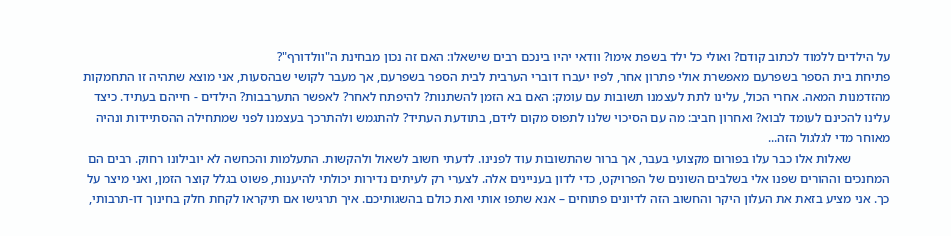על הילדים ללמוד לכתוב קודם? ואולי כל ילד בשפת אימו? וודאי יהיו בינכם רבים שישאלו: האם זה נכון מבחינת ה"וולדורף"?
פתיחת בית הספר בשפרעם מאפשרת אולי פתרון אחר, לפיו יעברו דוברי הערבית לבית הספר בשפרעם, אך מעבר לקושי שבהסעות, אני מוצא שתהיה זו התחמקות מהזדמנות המאה. אחרי הכול, עלינו לתת לעצמנו תשובות עם עומק: האם בא הזמן להשתנות? להיפתח לאחר? לאפשר התערבבות? הילדים - חייהם בעתיד. כיצד עלינו להכינם לעומד לבוא? ואחרון חביב: מה עם הסיכוי שלנו לתפוס מקום לידם, בתודעת העתיד? להתגמש ולהתרכך בעצמנו לפני שמתחילה ההסתיידות ונהיה מאוחר מדי לגלגול הזה...
            שאלות אלו כבר עלו בפורום מקצועי בעבר, אך ברור שהתשובות עוד לפנינו. לדעתי חשוב לשאול ולהקשות. התעלמות והכחשה לא יובילונו רחוק. רבים הם המחנכים וההורים שפנו אלי בשלבים השונים של הפרויקט, כדי לדון בעניינים אלה. לצערי רק לעיתים נדירות יכולתי להיענות, פשוט בגלל קוצר הזמן, ואני מיצר על כך. אני מציע בזאת את העלון היקר והחשוב הזה לדיונים פתוחים – אנא שתפו אותי ואת כולם בהשגותיכם. איך תרגישו אם תיקראו לקחת חלק בחינוך דו-תרבותי,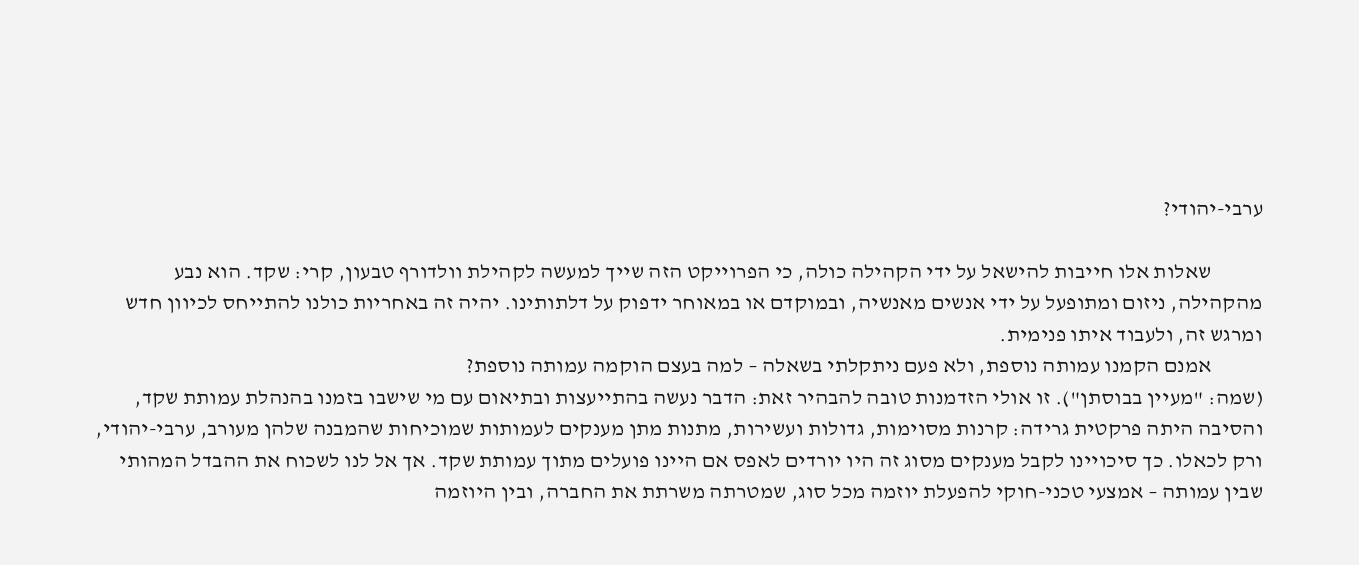ערבי-יהודי?

            שאלות אלו חייבות להישאל על ידי הקהילה כולה, כי הפרוייקט הזה שייך למעשה לקהילת וולדורף טבעון, קרי: שקד. הוא נבע מהקהילה, ניזום ומתופעל על ידי אנשים מאנשיה, ובמוקדם או במאוחר ידפוק על דלתותינו. יהיה זה באחריות כולנו להתייחס לכיוון חדש ומרגש זה, ולעבוד איתו פנימית.
            אמנם הקמנו עמותה נוספת, ולא פעם ניתקלתי בשאלה – למה בעצם הוקמה עמותה נוספת?
(שמה: "מעיין בבוסתן"). זו אולי הזדמנות טובה להבהיר זאת: הדבר נעשה בהתייעצות ובתיאום עם מי שישבו בזמנו בהנהלת עמותת שקד, והסיבה היתה פרקטית גרידה: קרנות מסוימות, גדולות ועשירות, מתנות מתן מענקים לעמותות שמוכיחות שהמבנה שלהן מעורב, ערבי-יהודי, ורק לכאלו. כך סיכויינו לקבל מענקים מסוג זה היו יורדים לאפס אם היינו פועלים מתוך עמותת שקד. אך אל לנו לשכוח את ההבדל המהותי שבין עמותה – אמצעי טכני-חוקי להפעלת יוזמה מכל סוג, שמטרתה משרתת את החברה, ובין היוזמה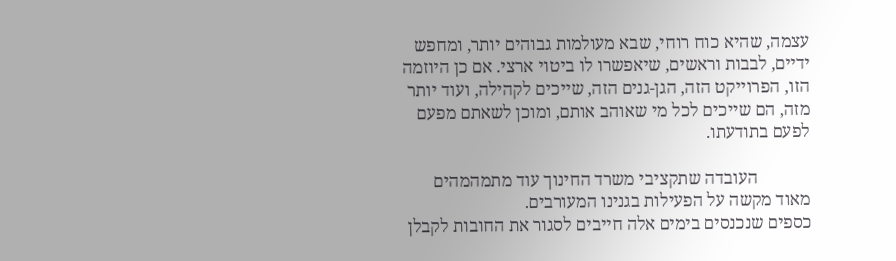עצמה, שהיא כוח רוחי, שבא מעולמות גבוהים יותר, ומחפש ידיים, לבבות וראשים, שיאפשרו לו ביטוי ארצי. אם כן היוזמה הזו, הפרוייקט הזה, הגן-גנים הזה, שייכים לקהילה, ועוד יותר מזה, הם שייכים לכל מי שאוהב אותם, ומוכן לשאתם מפעם לפעם בתודעתו.

            העובדה שתקציבי משרד החינוך עוד מתמהמהים מאוד מקשה על הפעילות בגנינו המעורבים.
כספים שנכנסים בימים אלה חייבים לסגור את החובות לקבלן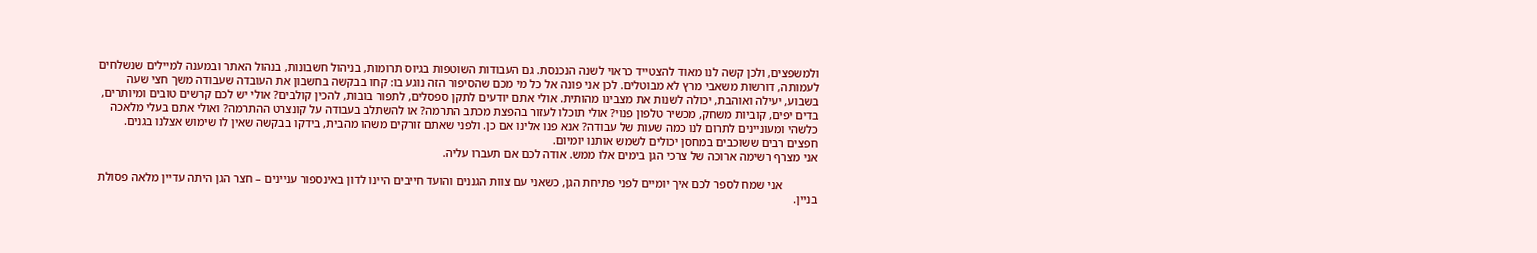ולמשפצים, ולכן קשה לנו מאוד להצטייד כראוי לשנה הנכנסת. גם העבודות השוטפות בגיוס תרומות, בניהול חשבונות, בנהול האתר ובמענה למיילים שנשלחים לעמותה, דורשות משאבי מרץ לא מבוטלים. לכן אני פונה אל כל מי מכם שהסיפור הזה נוגע בו: קחו בבקשה בחשבון את העובדה שעבודה משך חצי שעה בשבוע, יעילה ואוהבת, יכולה לשנות את מצבינו מהותית. אולי אתם יודעים לתקן ספסלים, לתפור בובות, להכין קולבים? אולי יש לכם קרשים טובים ומיותרים, בדים יפים, קוביות משחק, מכשיר טלפון פנוי? אולי תוכלו לעזור בהפצת מכתב התרמה? או להשתלב בעבודה על קונצרט ההתרמה? ואולי אתם בעלי מלאכה כלשהי ומעוניינים לתרום לנו כמה שעות של עבודה? אנא פנו אלינו אם כן. ולפני שאתם זורקים משהו מהבית, בידקו בבקשה שאין לו שימוש אצלנו בגנים. חפצים רבים ששוכבים במחסן יכולים לשמש אותנו יומיום.
אני מצרף רשימה ארוכה של צרכי הגן בימים אלו ממש. אודה לכם אם תעברו עליה.

            אני שמח לספר לכם איך יומיים לפני פתיחת הגן, כשאני עם צוות הגננים והועד חייבים היינו לדון באינספור עניינים – חצר הגן היתה עדיין מלאה פסולת בניין.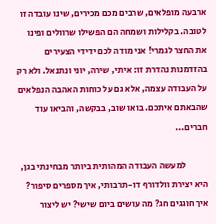ארבעה מופלאים, שרבים מכם מכירים, שינו עובדה זו לטובה. בקלילות ושמחה הם הפשילו שרוולים ופינו את החצר לגמרי! אני מודה לכם ידידי הצעירים בהזדמנות נהדרת זו: איתי, שירה, יוני ונתנאל. ולא רק על העבודה עצמה, אלא גם על כוחות האהבה הנפלאים שהבאתם איתכם. בואו שוב, בבקשה, והביאו עוד חברים...

            למעשה העבודה המהותית ביותר מבחינתי בגן, היא יצירת וולדורף דו-תרבותי, איך מספרים סיפור? איך חוגגים חג? מה עושים ביום שישי? יש ליצור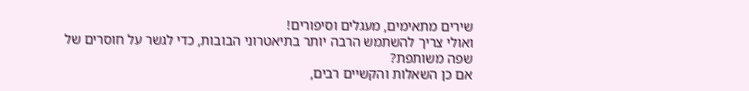שירים מתאימים, מעגלים וסיפורים!
ואולי צריך להשתמש הרבה יותר בתיאטרוני הבובות, כדי לגשר על חוסרים של שפה משותפת?
אם כן השאלות והקשיים רבים,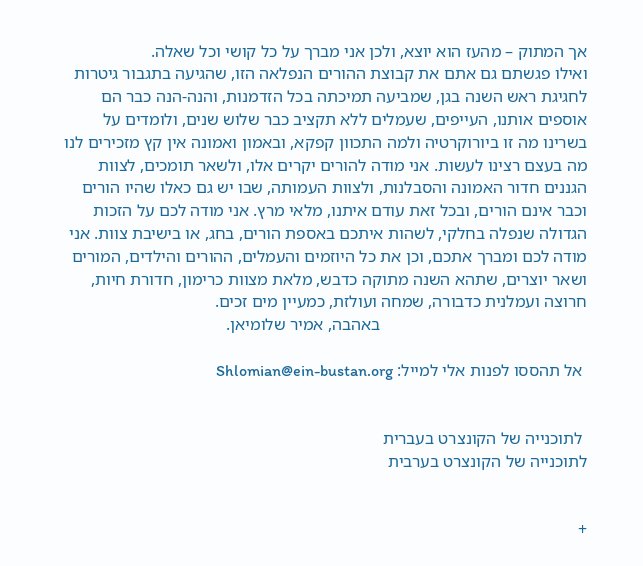אך המתוק – מהעז הוא יוצא, ולכן אני מברך על כל קושי וכל שאלה.
ואילו פגשתם גם אתם את קבוצת ההורים הנפלאה הזו, שהגיעה בתגבור גיטרות לחגיגת ראש השנה בגן, שמביעה תמיכתה בכל הזדמנות, והנה-הנה כבר הם אוספים אותנו, העייפים, שעמלים ללא תקציב כבר שלוש שנים, ולומדים על בשרינו מה זו ביורוקרטיה ולמה התכוון קפקא, ובאמון ואמונה אין קץ מזכירים לנו מה בעצם רצינו לעשות. אני מודה להורים יקרים אלו, ולשאר תומכים, לצוות הגננים חדור האמונה והסבלנות, ולצוות העמותה, שבו יש גם כאלו שהיו הורים וכבר אינם הורים, ובכל זאת עודם איתנו, מלאי מרץ. אני מודה לכם על הזכות הגדולה שנפלה בחלקי, לשהות איתכם באספת הורים, בחג, או בישיבת צוות. אני מודה לכם ומברך אתכם, וכן את כל היוזמים והעמלים, ההורים והילדים, המורים ושאר יוצרים, שתהא השנה מתוקה כדבש, מלאת מצוות כרימון, חדורת חיות, חרוצה ועמלנית כדבורה, שמחה ועולזת, כמעיין מים זכים.
                                                באהבה, אמיר שלומיאן.

 אל תהססו לפנות אלי למייל: Shlomian@ein-bustan.org


 לתוכנייה של הקונצרט בעברית
לתוכנייה של הקונצרט בערבית


+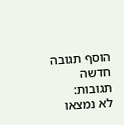הוסף תגובה חדשה
תגובות:
לא נמצאו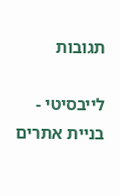תגובות

לייבסיטי - בניית אתרים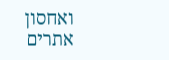ואחסון אתרים